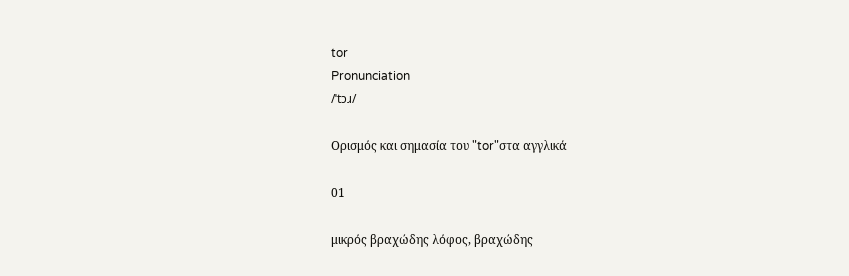tor
Pronunciation
/ˈtɔɹ/

Ορισμός και σημασία του "tor"στα αγγλικά

01

μικρός βραχώδης λόφος, βραχώδης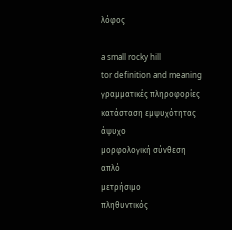λόφος

a small rocky hill
tor definition and meaning
γραμματικές πληροφορίες
κατάσταση εμψυχότητας
άψυχο
μορφολογική σύνθεση
απλό
μετρήσιμο
πληθυντικός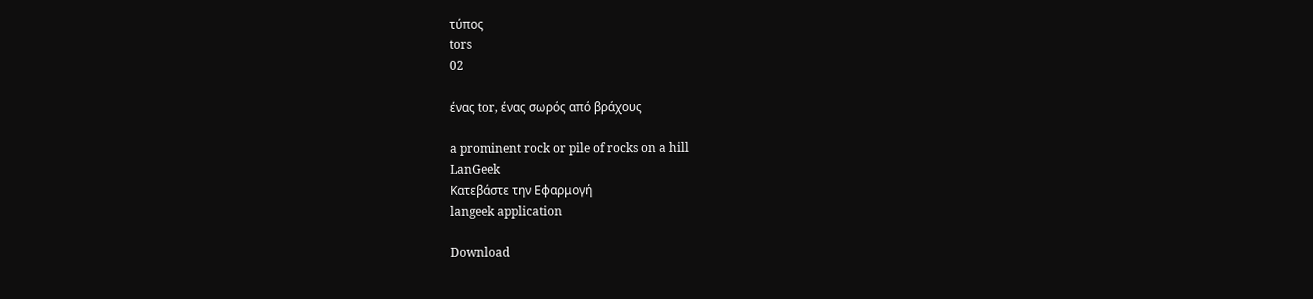τύπος
tors
02

ένας tor, ένας σωρός από βράχους

a prominent rock or pile of rocks on a hill
LanGeek
Κατεβάστε την Εφαρμογή
langeek application

Download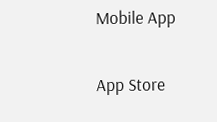Mobile App

App Store